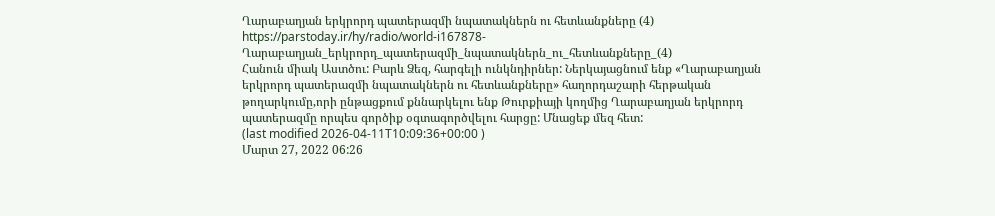Ղարաբաղյան երկրորդ պատերազմի նպատակներն ու հետևանքները (4)
https://parstoday.ir/hy/radio/world-i167878-Ղարաբաղյան_երկրորդ_պատերազմի_նպատակներն_ու_հետևանքները_(4)
Հանուն միակ Աստծու: Բարև Ձեզ, հարգելի ունկնդիրներ: Ներկայացնում ենք «Ղարաբաղյան երկրորդ պատերազմի նպատակներն ու հետևանքները» հաղորդաշարի հերթական թողարկումը,որի ընթացքում քննարկելու ենք Թուրքիայի կողմից Ղարաբաղյան երկրորդ պատերազմը որպես գործիք օգտագործվելու հարցը: Մնացեք մեզ հետ:
(last modified 2026-04-11T10:09:36+00:00 )
Մարտ 27, 2022 06:26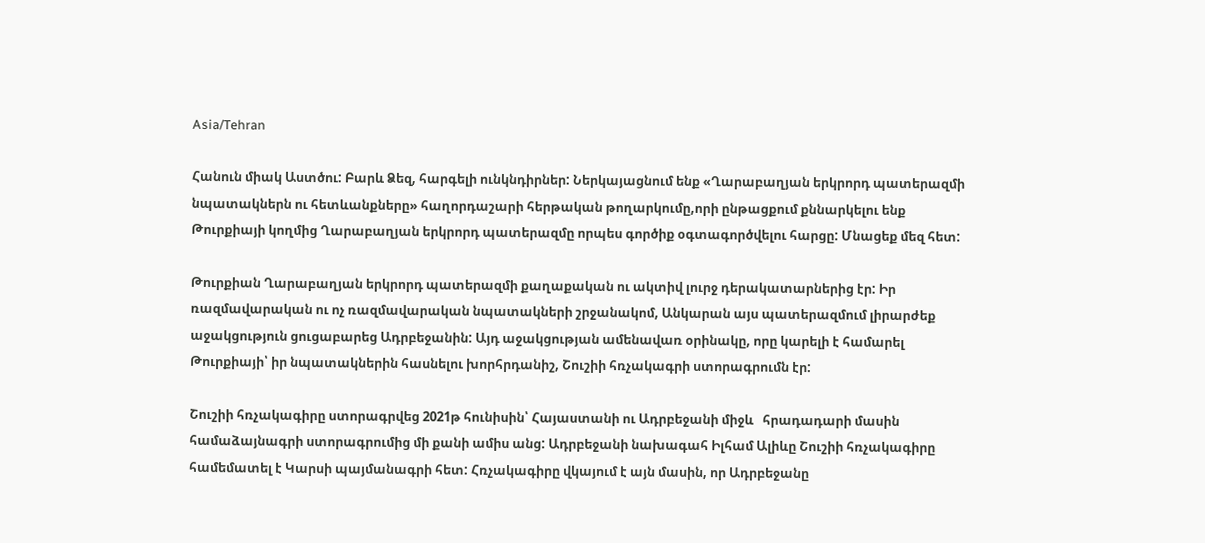Asia/Tehran

Հանուն միակ Աստծու: Բարև Ձեզ, հարգելի ունկնդիրներ: Ներկայացնում ենք «Ղարաբաղյան երկրորդ պատերազմի նպատակներն ու հետևանքները» հաղորդաշարի հերթական թողարկումը,որի ընթացքում քննարկելու ենք Թուրքիայի կողմից Ղարաբաղյան երկրորդ պատերազմը որպես գործիք օգտագործվելու հարցը: Մնացեք մեզ հետ:

Թուրքիան Ղարաբաղյան երկրորդ պատերազմի քաղաքական ու ակտիվ լուրջ դերակատարներից էր: Իր ռազմավարական ու ոչ ռազմավարական նպատակների շրջանակոմ, Անկարան այս պատերազմում լիրարժեք աջակցություն ցուցաբարեց Ադրբեջանին: Այդ աջակցության ամենավառ օրինակը, որը կարելի է համարել Թուրքիայի՝ իր նպատակներին հասնելու խորհրդանիշ, Շուշիի հռչակագրի ստորագրումն էր:

Շուշիի հռչակագիրը ստորագրվեց 2021թ հունիսին՝ Հայաստանի ու Ադրբեջանի միջև   հրադադարի մասին համաձայնագրի ստորագրումից մի քանի ամիս անց: Ադրբեջանի նախագահ Իլհամ Ալիևը Շուշիի հռչակագիրը համեմատել է Կարսի պայմանագրի հետ: Հռչակագիրը վկայում է այն մասին, որ Ադրբեջանը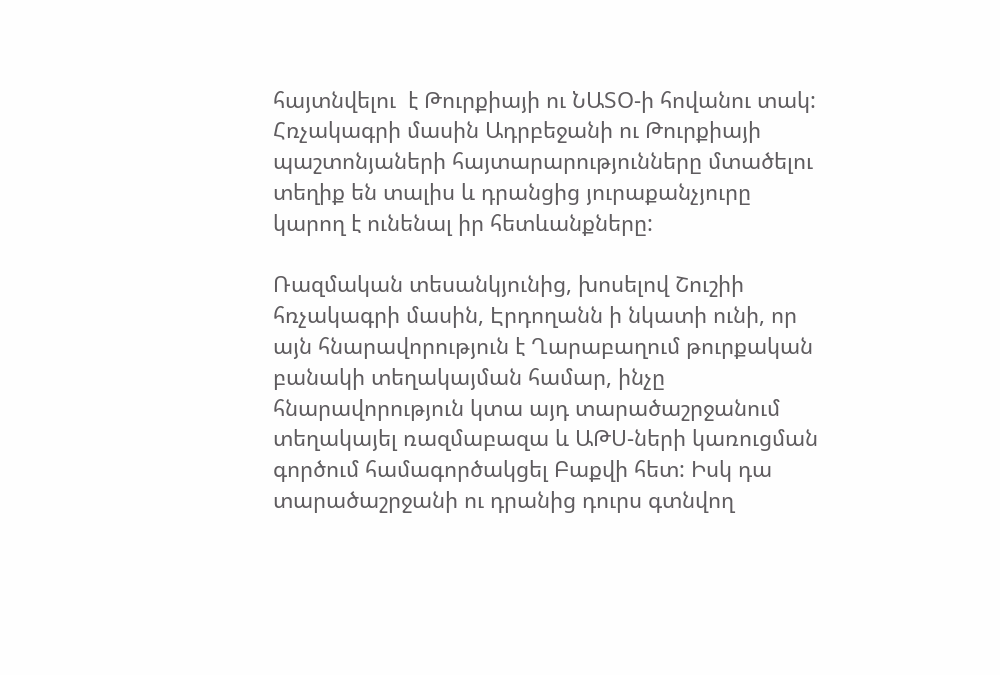հայտնվելու  է Թուրքիայի ու ՆԱՏՕ-ի հովանու տակ: Հռչակագրի մասին Ադրբեջանի ու Թուրքիայի պաշտոնյաների հայտարարությունները մտածելու տեղիք են տալիս և դրանցից յուրաքանչյուրը կարող է ունենալ իր հետևանքները:

Ռազմական տեսանկյունից, խոսելով Շուշիի հռչակագրի մասին, Էրդողանն ի նկատի ունի, որ այն հնարավորություն է Ղարաբաղում թուրքական բանակի տեղակայման համար, ինչը հնարավորություն կտա այդ տարածաշրջանում տեղակայել ռազմաբազա և ԱԹՍ-ների կառուցման գործում համագործակցել Բաքվի հետ: Իսկ դա տարածաշրջանի ու դրանից դուրս գտնվող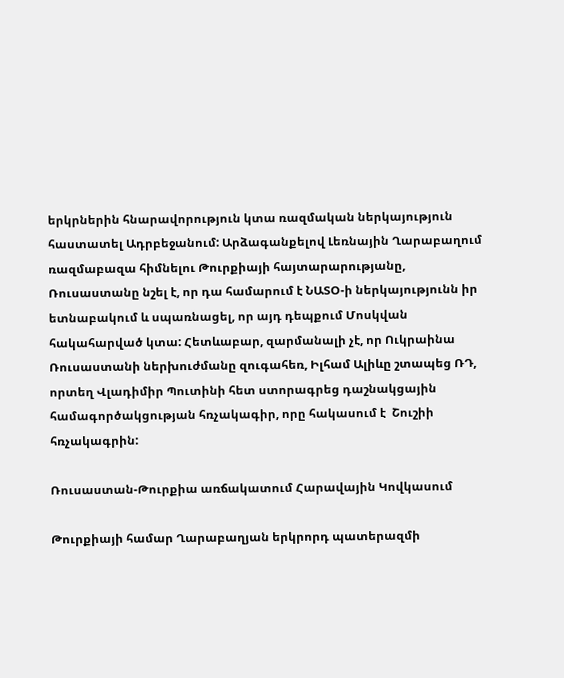երկրներին հնարավորություն կտա ռազմական ներկայություն հաստատել Ադրբեջանում: Արձագանքելով Լեռնային Ղարաբաղում ռազմաբազա հիմնելու Թուրքիայի հայտարարությանը, Ռուսաստանը նշել է, որ դա համարում է ՆԱՏՕ-ի ներկայությունն իր ետնաբակում և սպառնացել, որ այդ դեպքում Մոսկվան հակահարված կտա: Հետևաբար, զարմանալի չէ, որ Ուկրաինա Ռուսաստանի ներխուժմանը զուգահեռ, Իլհամ Ալիևը շտապեց ՌԴ, որտեղ Վլադիմիր Պուտինի հետ ստորագրեց դաշնակցային համագործակցության հռչակագիր, որը հակասում է  Շուշիի հռչակագրին:

Ռուսաստան-Թուրքիա առճակատում Հարավային Կովկասում

Թուրքիայի համար Ղարաբաղյան երկրորդ պատերազմի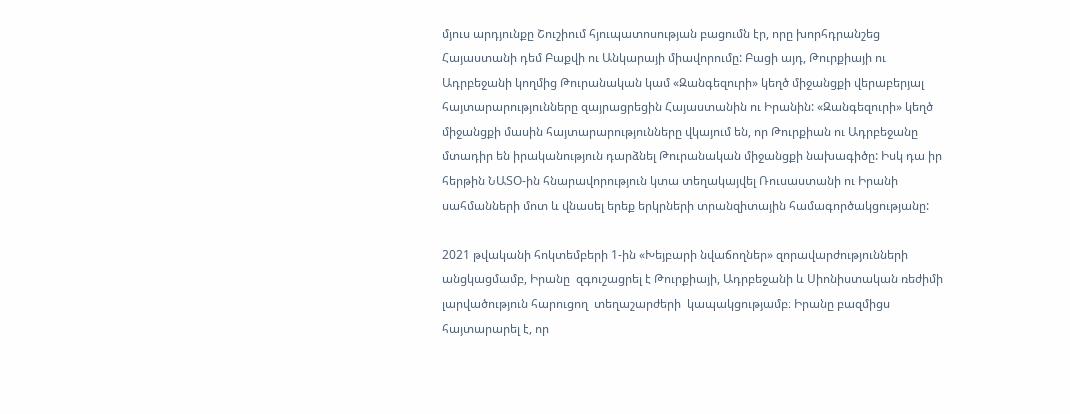մյուս արդյունքը Շուշիում հյուպատոսության բացումն էր, որը խորհդրանշեց Հայաստանի դեմ Բաքվի ու Անկարայի միավորումը: Բացի այդ, Թուրքիայի ու Ադրբեջանի կողմից Թուրանական կամ «Զանգեզուրի» կեղծ միջանցքի վերաբերյալ հայտարարությունները զայրացրեցին Հայաստանին ու Իրանին: «Զանգեզուրի» կեղծ միջանցքի մասին հայտարարությունները վկայում են, որ Թուրքիան ու Ադրբեջանը  մտադիր են իրականություն դարձնել Թուրանական միջանցքի նախագիծը: Իսկ դա իր հերթին ՆԱՏՕ-ին հնարավորություն կտա տեղակայվել Ռուսաստանի ու Իրանի սահմանների մոտ և վնասել երեք երկրների տրանզիտային համագործակցությանը:

2021 թվականի հոկտեմբերի 1-ին «Խեյբարի նվաճողներ» զորավարժությունների անցկացմամբ, Իրանը  զգուշացրել է Թուրքիայի, Ադրբեջանի և Սիոնիստական ռեժիմի լարվածություն հարուցող  տեղաշարժերի  կապակցությամբ։ Իրանը բազմիցս հայտարարել է, որ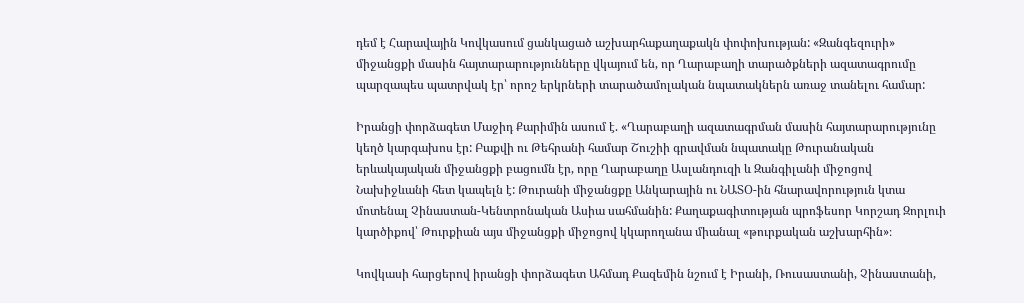դեմ է Հարավային Կովկասում ցանկացած աշխարհաքաղաքակն փոփոխության: «Զանգեզուրի» միջանցքի մասին հայտարարությունները վկայում են, որ Ղարաբաղի տարածքների ազատագրումը պարզապես պատրվակ էր՝ որոշ երկրների տարածամոլական նպատակներն առաջ տանելու համար:

Իրանցի փորձագետ Մաջիդ Քարիմին ասում է. «Ղարաբաղի ազատագրման մասին հայտարարությունը կեղծ կարգախոս էր: Բաքվի ու Թեհրանի համար Շուշիի գրավման նպատակը Թուրանական երևակայական միջանցքի բացումն էր, որը Ղարաբաղը Ասլանդուզի և Զանգիլանի միջոցով Նախիջևանի հետ կապելն է: Թուրանի միջանցքը Անկարային ու ՆԱՏՕ-ին հնարավորություն կտա մոտենալ Չինաստան-Կենտրոնական Ասիա սահմանին: Քաղաքագիտության պրոֆեսոր Կորշադ Զորլուի կարծիքով՝ Թուրքիան այս միջանցքի միջոցով կկարողանա միանալ «թուրքական աշխարհին»։

Կովկասի հարցերով իրանցի փորձագետ Ահմադ Քազեմին նշում է Իրանի, Ռուսաստանի, Չինաստանի,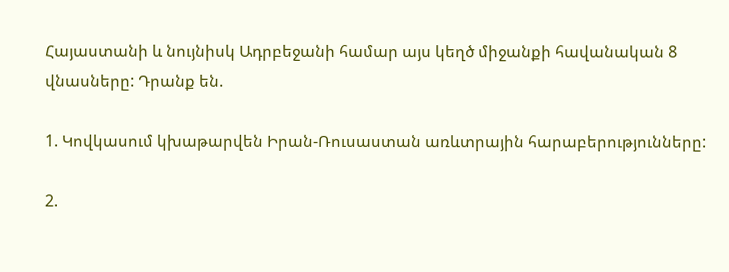Հայաստանի և նույնիսկ Ադրբեջանի համար այս կեղծ միջանքի հավանական 8 վնասները: Դրանք են.

1. Կովկասում կխաթարվեն Իրան-Ռուսաստան առևտրային հարաբերությունները:

2.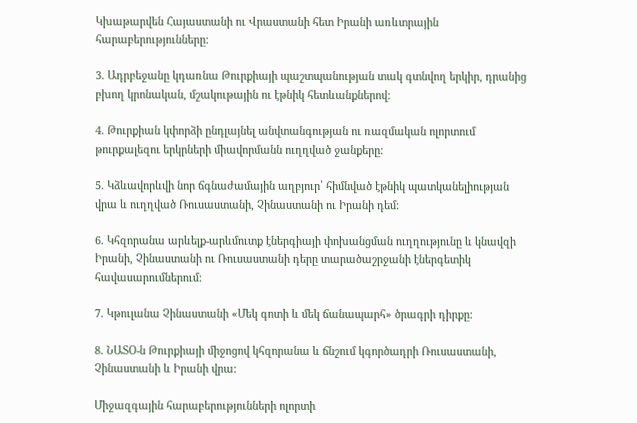Կխաթարվեն Հայաստանի ու Վրաստանի հետ Իրանի առևտրային հարաբերությունները:

3. Ադրբեջանը կդառնա Թուրքիայի պաշտպանության տակ գտնվող երկիր, դրանից բխող կրոնական, մշակութային ու էթնիկ հետևանքներով:

4. Թուրքիան կփորձի ընդլայնել անվտանգության ու ռազմական ոլորտում թուրքալեզու երկրների միավորմանն ուղղված ջանքերը:

5. Կձևավորևվի նոր ճգնաժամային աղբյուր՝ հիմնված էթնիկ պատկանելիության վրա և ուղղված Ռուսաստանի, Չինաստանի ու Իրանի դեմ:

6. Կհզորանա արևելք-արևմուտք էներգիայի փոխանցման ուղղությունը և կնավզի Իրանի, Չինաստանի ու Ռուսաստանի դերը տարածաշրջանի էներգետիկ հավասարումներում:

7. Կթուլանա Չինաստանի «Մեկ գոտի և մեկ ճանապարհ» ծրագրի դիրքը:

8. ՆԱՏՕ-ն Թուրքիայի միջոցով կհզորանա և ճնշում կգործադրի Ռուսաստանի, Չինաստանի և Իրանի վրա:

Միջազգային հարաբերությունների ոլորտի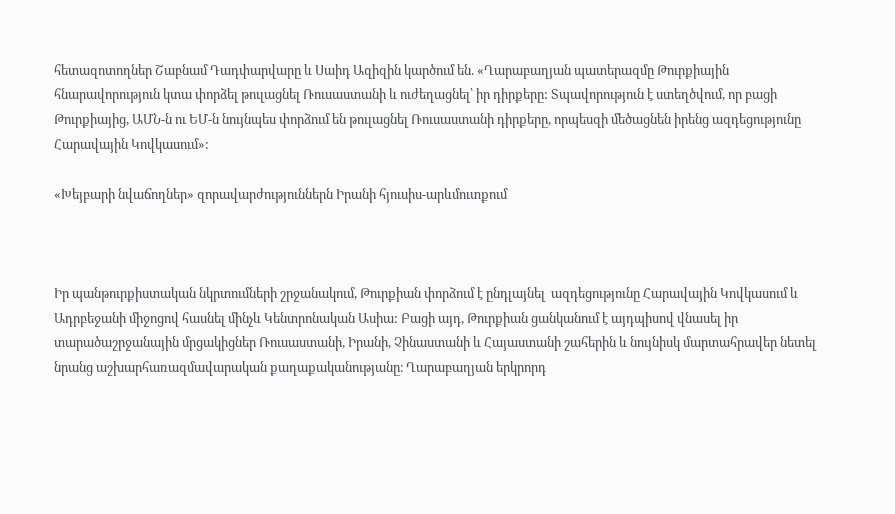հետազոտողներ Շաբնամ Դադփարվարը և Սաիդ Ազիզին կարծում են. «Ղարաբաղյան պատերազմը Թուրքիային հնարավորություն կտա փորձել թուլացնել Ռուսաստանի և ուժեղացնել՝ իր դիրքերը: Տպավորություն է ստեղծվում, որ բացի Թուրքիայից, ԱՄՆ-ն ու ԵՄ-ն նույնպես փորձում են թուլացնել Ռուսաստանի դիրքերը, որպեսզի մեծացնեն իրենց ազդեցությունը Հարավային Կովկասում»:

«Խեյբարի նվաճողներ» զորավարժություններն Իրանի հյուսիս-արևմուտքում



Իր պանթուրքիստական նկրտումների շրջանակում, Թուրքիան փորձում է ընդլայնել  ազդեցությունը Հարավային Կովկասում և Ադրբեջանի միջոցով հասնել մինչև Կենտրոնական Ասիա: Բացի այդ, Թուրքիան ցանկանում է այդպիսով վնասել իր տարածաշրջանային մրցակիցներ Ռուսաստանի, Իրանի, Չինաստանի և Հայաստանի շահերին և նույնիսկ մարտահրավեր նետել նրանց աշխարհառազմավարական քաղաքականությանը։ Ղարաբաղյան երկրորդ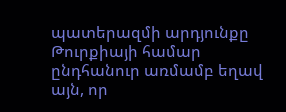պատերազմի արդյունքը Թուրքիայի համար ընդհանուր առմամբ եղավ այն, որ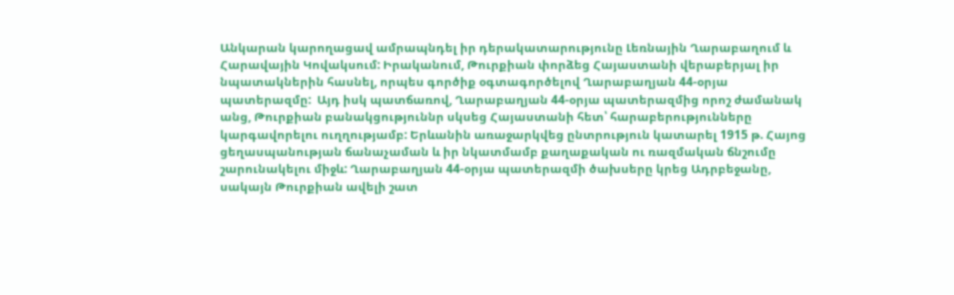Անկարան կարողացավ ամրապնդել իր դերակատարությունը Լեռնային Ղարաբաղում և Հարավային Կովակսում: Իրականում, Թուրքիան փորձեց Հայաստանի վերաբերյալ իր նպատակներին հասնել, որպես գործիք օգտագործելով Ղարաբաղյան 44-օրյա պատերազմը:  Այդ իսկ պատճառով, Ղարաբաղյան 44-օրյա պատերազմից որոշ ժամանակ անց, Թուրքիան բանակցություննր սկսեց Հայաստանի հետ՝ հարաբերությունները կարգավորելու ուղղությամբ: Երևանին առաջարկվեց ընտրություն կատարել 1915 թ. Հայոց ցեղասպանության ճանաչաման և իր նկատմամբ քաղաքական ու ռազմական ճնշումը շարունակելու միջև: Ղարաբաղյան 44-օրյա պատերազմի ծախսերը կրեց Ադրբեջանը, սակայն Թուրքիան ավելի շատ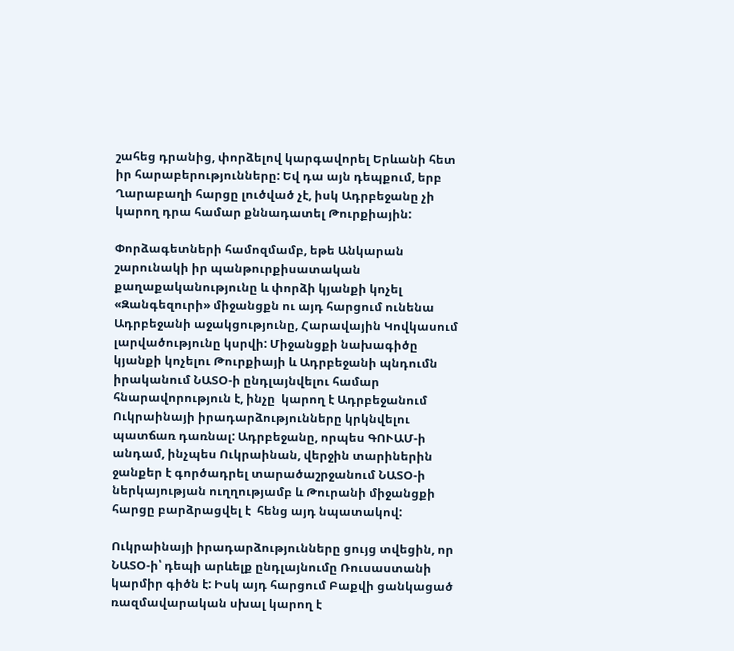շահեց դրանից, փորձելով կարգավորել Երևանի հետ իր հարաբերությունները: Եվ դա այն դեպքում, երբ Ղարաբաղի հարցը լուծված չէ, իսկ Ադրբեջանը չի կարող դրա համար քննադատել Թուրքիային:

Փորձագետների համոզմամբ, եթե Անկարան շարունակի իր պանթուրքիսատական քաղաքականությունը և փորձի կյանքի կոչել «Զանգեզուրի» միջանցքն ու այդ հարցում ունենա Ադրբեջանի աջակցությունը, Հարավային Կովկասում լարվածությունը կսրվի: Միջանցքի նախագիծը կյանքի կոչելու Թուրքիայի և Ադրբեջանի պնդումն իրականում ՆԱՏՕ-ի ընդլայնվելու համար հնարավորություն է, ինչը  կարող է Ադրբեջանում Ուկրաինայի իրադարձությունները կրկնվելու պատճառ դառնալ: Ադրբեջանը, որպես ԳՈՒԱՄ-ի անդամ, ինչպես Ուկրաինան, վերջին տարիներին ջանքեր է գործադրել տարածաշրջանում ՆԱՏՕ-ի ներկայության ուղղությամբ և Թուրանի միջանցքի հարցը բարձրացվել է  հենց այդ նպատակով:

Ուկրաինայի իրադարձությունները ցույց տվեցին, որ ՆԱՏՕ-ի՝ դեպի արևելք ընդլայնումը Ռուսաստանի կարմիր գիծն է: Իսկ այդ հարցում Բաքվի ցանկացած ռազմավարական սխալ կարող է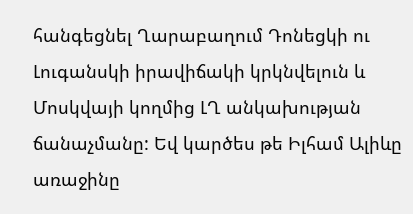հանգեցնել Ղարաբաղում Դոնեցկի ու Լուգանսկի իրավիճակի կրկնվելուն և Մոսկվայի կողմից ԼՂ անկախության ճանաչմանը: Եվ կարծես թե Իլհամ Ալիևը առաջինը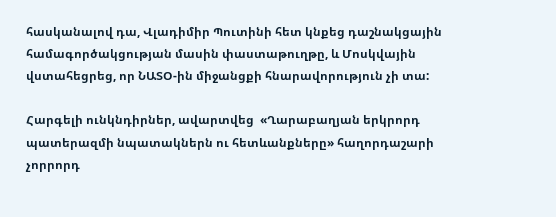հասկանալով դա, Վլադիմիր Պուտինի հետ կնքեց դաշնակցային համագործակցության մասին փաստաթուղթը, և Մոսկվային վստահեցրեց, որ ՆԱՏՕ-ին միջանցքի հնարավորություն չի տա:

Հարգելի ունկնդիրներ, ավարտվեց  «Ղարաբաղյան երկրորդ պատերազմի նպատակներն ու հետևանքները» հաղորդաշարի չորրորդ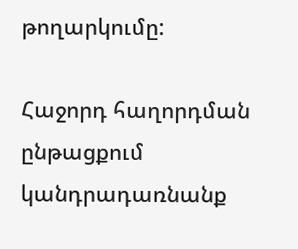թողարկումը:

Հաջորդ հաղորդման ընթացքում կանդրադառնանք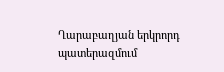Ղարաբաղյան երկրորդ պատերազմում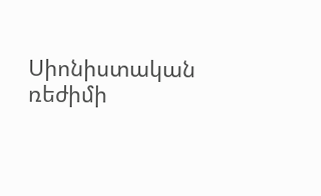Սիոնիստական ռեժիմի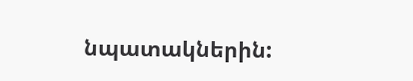նպատակներին: